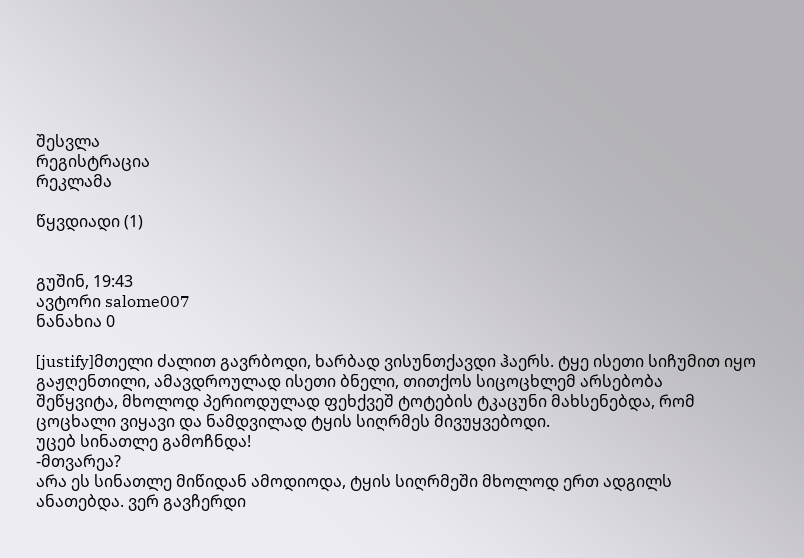შესვლა
რეგისტრაცია
რეკლამა

წყვდიადი (1)


გუშინ, 19:43
ავტორი salome007
ნანახია 0

[justify]მთელი ძალით გავრბოდი, ხარბად ვისუნთქავდი ჰაერს. ტყე ისეთი სიჩუმით იყო
გაჟღენთილი, ამავდროულად ისეთი ბნელი, თითქოს სიცოცხლემ არსებობა
შეწყვიტა, მხოლოდ პერიოდულად ფეხქვეშ ტოტების ტკაცუნი მახსენებდა, რომ
ცოცხალი ვიყავი და ნამდვილად ტყის სიღრმეს მივუყვებოდი.
უცებ სინათლე გამოჩნდა!
-მთვარეა?
არა ეს სინათლე მიწიდან ამოდიოდა, ტყის სიღრმეში მხოლოდ ერთ ადგილს
ანათებდა. ვერ გავჩერდი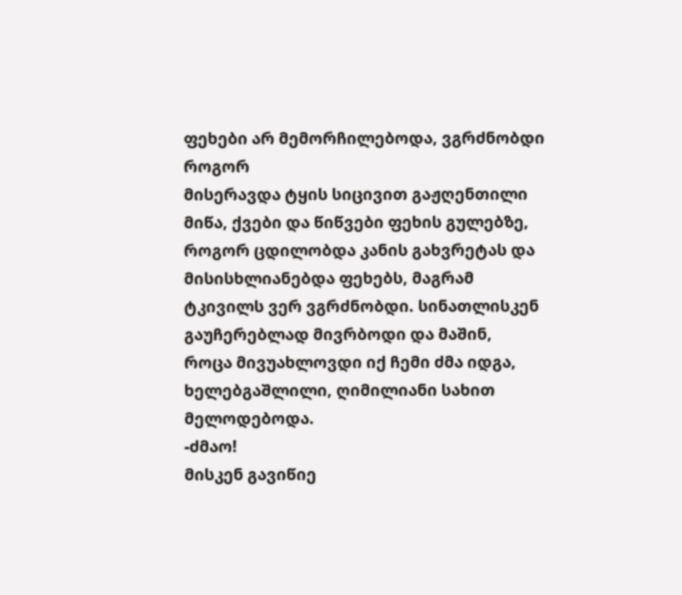ფეხები არ მემორჩილებოდა, ვგრძნობდი როგორ
მისერავდა ტყის სიცივით გაჟღენთილი მიწა, ქვები და წიწვები ფეხის გულებზე,
როგორ ცდილობდა კანის გახვრეტას და მისისხლიანებდა ფეხებს, მაგრამ
ტკივილს ვერ ვგრძნობდი. სინათლისკენ გაუჩერებლად მივრბოდი და მაშინ,
როცა მივუახლოვდი იქ ჩემი ძმა იდგა, ხელებგაშლილი, ღიმილიანი სახით
მელოდებოდა.
-ძმაო!
მისკენ გავიწიე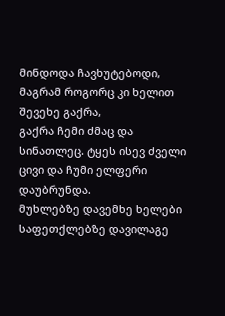მინდოდა ჩავხუტებოდი, მაგრამ როგორც კი ხელით შევეხე გაქრა,
გაქრა ჩემი ძმაც და სინათლეც. ტყეს ისევ ძველი ცივი და ჩუმი ელფერი
დაუბრუნდა.
მუხლებზე დავემხე ხელები საფეთქლებზე დავილაგე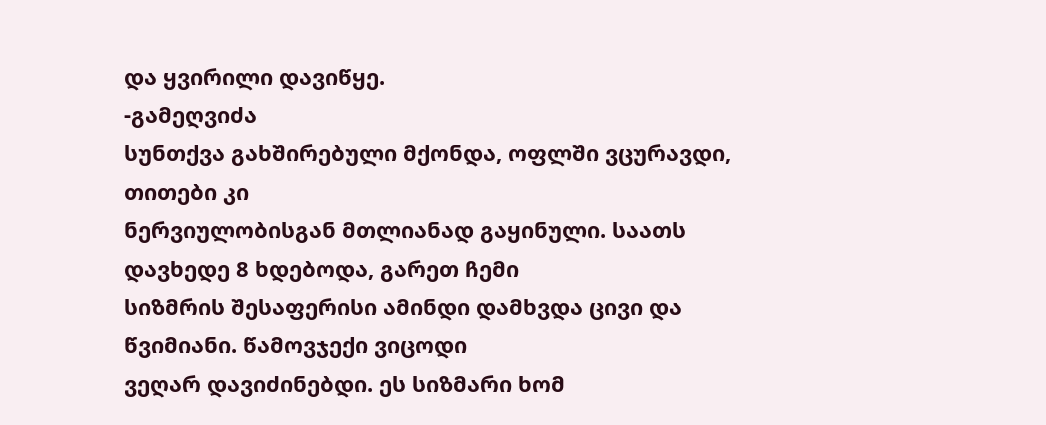და ყვირილი დავიწყე.
-გამეღვიძა
სუნთქვა გახშირებული მქონდა, ოფლში ვცურავდი, თითები კი
ნერვიულობისგან მთლიანად გაყინული. საათს დავხედე 8 ხდებოდა, გარეთ ჩემი
სიზმრის შესაფერისი ამინდი დამხვდა ცივი და წვიმიანი. წამოვჯექი ვიცოდი
ვეღარ დავიძინებდი. ეს სიზმარი ხომ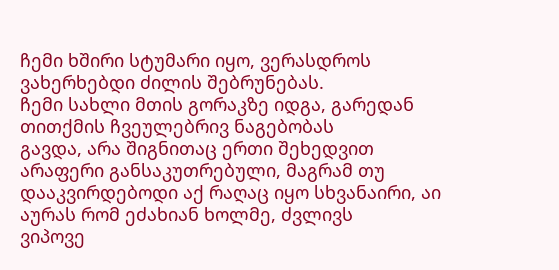ჩემი ხშირი სტუმარი იყო, ვერასდროს
ვახერხებდი ძილის შებრუნებას.
ჩემი სახლი მთის გორაკზე იდგა, გარედან თითქმის ჩვეულებრივ ნაგებობას
გავდა, არა შიგნითაც ერთი შეხედვით არაფერი განსაკუთრებული, მაგრამ თუ
დააკვირდებოდი აქ რაღაც იყო სხვანაირი, აი აურას რომ ეძახიან ხოლმე, ძვლივს
ვიპოვე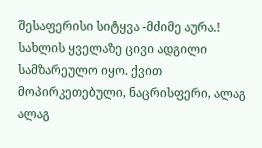შესაფერისი სიტყვა -მძიმე აურა.! სახლის ყველაზე ცივი ადგილი
სამზარეულო იყო. ქვით მოპირკეთებული, ნაცრისფერი, ალაგ ალაგ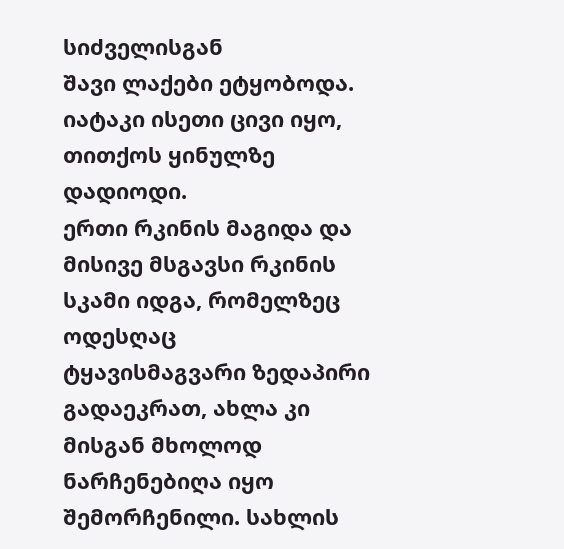სიძველისგან
შავი ლაქები ეტყობოდა. იატაკი ისეთი ცივი იყო, თითქოს ყინულზე დადიოდი.
ერთი რკინის მაგიდა და მისივე მსგავსი რკინის სკამი იდგა, რომელზეც ოდესღაც
ტყავისმაგვარი ზედაპირი გადაეკრათ, ახლა კი მისგან მხოლოდ ნარჩენებიღა იყო
შემორჩენილი. სახლის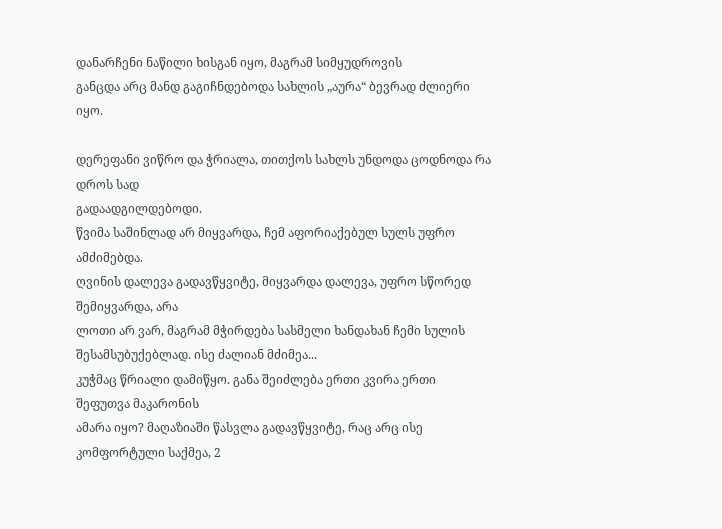დანარჩენი ნაწილი ხისგან იყო, მაგრამ სიმყუდროვის
განცდა არც მანდ გაგიჩნდებოდა სახლის „აურა“ ბევრად ძლიერი იყო.

დერეფანი ვიწრო და ჭრიალა, თითქოს სახლს უნდოდა ცოდნოდა რა დროს სად
გადაადგილდებოდი.
წვიმა საშინლად არ მიყვარდა, ჩემ აფორიაქებულ სულს უფრო ამძიმებდა.
ღვინის დალევა გადავწყვიტე, მიყვარდა დალევა, უფრო სწორედ შემიყვარდა, არა
ლოთი არ ვარ, მაგრამ მჭირდება სასმელი ხანდახან ჩემი სულის
შესამსუბუქებლად. ისე ძალიან მძიმეა...
კუჭმაც წრიალი დამიწყო. განა შეიძლება ერთი კვირა ერთი შეფუთვა მაკარონის
ამარა იყო? მაღაზიაში წასვლა გადავწყვიტე, რაც არც ისე კომფორტული საქმეა, 2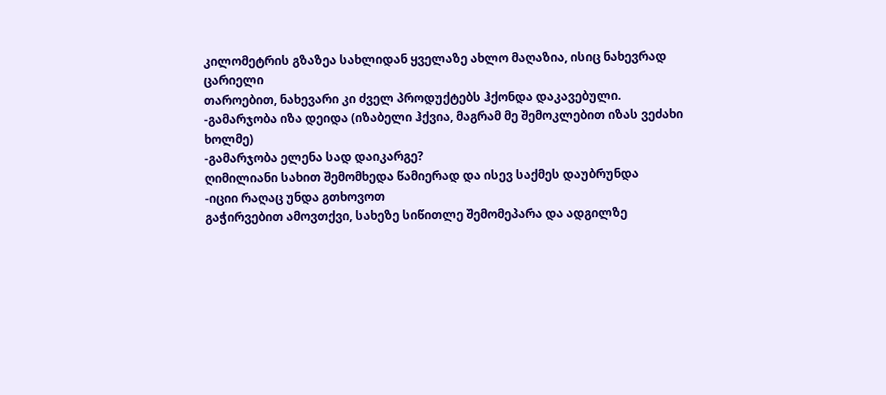კილომეტრის გზაზეა სახლიდან ყველაზე ახლო მაღაზია, ისიც ნახევრად ცარიელი
თაროებით, ნახევარი კი ძველ პროდუქტებს ჰქონდა დაკავებული.
-გამარჯობა იზა დეიდა (იზაბელი ჰქვია, მაგრამ მე შემოკლებით იზას ვეძახი
ხოლმე)
-გამარჯობა ელენა სად დაიკარგე?
ღიმილიანი სახით შემომხედა წამიერად და ისევ საქმეს დაუბრუნდა
-იციი რაღაც უნდა გთხოვოთ
გაჭირვებით ამოვთქვი, სახეზე სიწითლე შემომეპარა და ადგილზე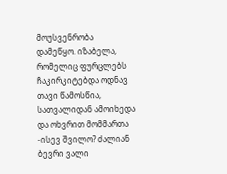მოუსვენრობა
დამეწყო. იზაბელა, რომელიც ფურცლებს ჩაკირკიტებდა ოდნავ თავი წამოსწია,
სათვალიდან ამოიხედა და ოხვრით მომმართა
-ისევ შვილო? ძალიან ბევრი ვალი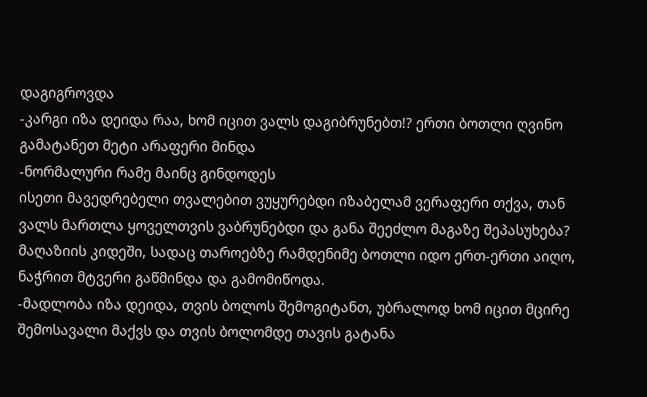დაგიგროვდა
-კარგი იზა დეიდა რაა, ხომ იცით ვალს დაგიბრუნებთ!? ერთი ბოთლი ღვინო
გამატანეთ მეტი არაფერი მინდა
-ნორმალური რამე მაინც გინდოდეს
ისეთი მავედრებელი თვალებით ვუყურებდი იზაბელამ ვერაფერი თქვა, თან
ვალს მართლა ყოველთვის ვაბრუნებდი და განა შეეძლო მაგაზე შეპასუხება?
მაღაზიის კიდეში, სადაც თაროებზე რამდენიმე ბოთლი იდო ერთ-ერთი აიღო,
ნაჭრით მტვერი გაწმინდა და გამომიწოდა.
-მადლობა იზა დეიდა, თვის ბოლოს შემოგიტანთ, უბრალოდ ხომ იცით მცირე
შემოსავალი მაქვს და თვის ბოლომდე თავის გატანა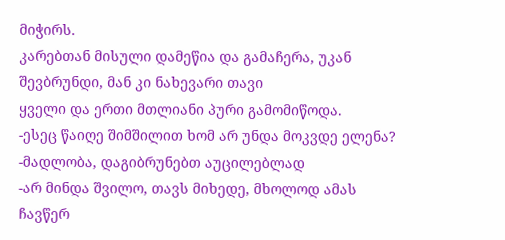მიჭირს.
კარებთან მისული დამეწია და გამაჩერა, უკან შევბრუნდი, მან კი ნახევარი თავი
ყველი და ერთი მთლიანი პური გამომიწოდა.
-ესეც წაიღე შიმშილით ხომ არ უნდა მოკვდე ელენა?
-მადლობა, დაგიბრუნებთ აუცილებლად
-არ მინდა შვილო, თავს მიხედე, მხოლოდ ამას ჩავწერ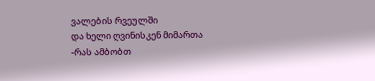ვალების რვეულში
და ხელი ღვინისკენ მიმართა
-რას ამბობთ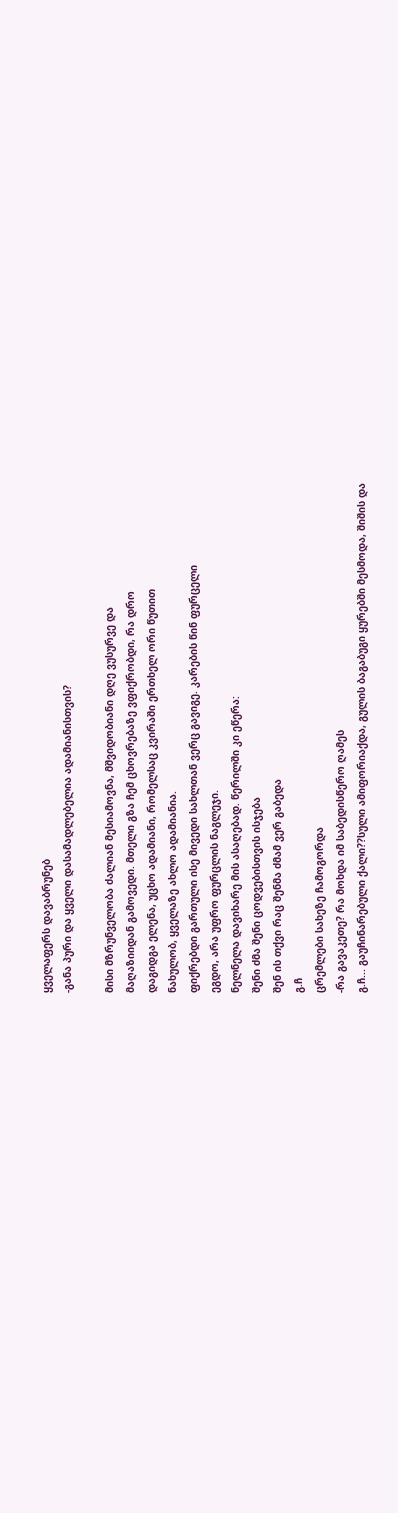ყველაფერს დავაბრუნებ
-განა პური და ყველი დასამადლებელია ადამიანისთვის?

მისი მზრუნველობა ძალიან მესიამოვნა, მშვიდობიანი დღე ვუსურვე და
მაღაზიიდან გამოვედი. მთელი გზა ჩემ ცხოვრებაზე ვფიქრობდი, რა დრო
დაგიდგა ელენა, უცხო ადამიანი, რომელსაც კვირაში ერთხელ ორი წუთით
ნახულობ, ყველაზე ახლო ადამიანია.
ფიქრებდი გართული ისე მივედი სახლთან ვერც გავიგე. კარების წინ ფურცელი
ეგდო, არა უფრო ფურცლის ნაგლეჯი.
ნელნელა დავიხარე მის ასაღებად. წერილში კი ეწერა:
შენი ძმა შენი ცოდვებისთვის ისჯება
შენ ის თქვი რაც შენმა ძმამ ვერ გაბედა
გ.ჩ
ცრემლები სახეზე ჩამოგორდა
-რა გავაკეთე? რა მოხდა იმ საბედისწერო ღამეს
გ.ჩ... გაუჩინარებული ქალი??სული ამიფორიაქდა, გულის ბაგაბუგი ყურებში მესმოდა, შიშის და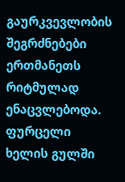გაურკვევლობის შეგრძნებები ერთმანეთს რიტმულად ენაცვლებოდა. ფურცელი
ხელის გულში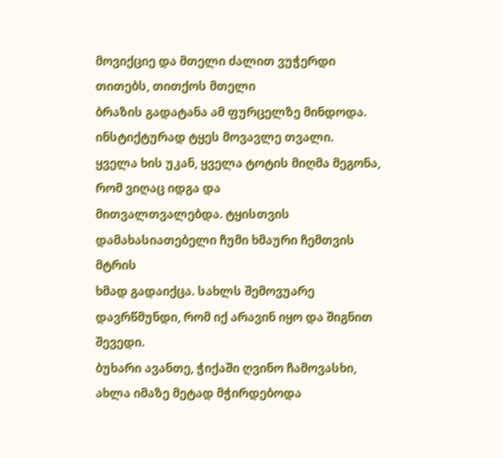მოვიქციე და მთელი ძალით ვუჭერდი თითებს, თითქოს მთელი
ბრაზის გადატანა ამ ფურცელზე მინდოდა. ინსტიქტურად ტყეს მოვავლე თვალი.
ყველა ხის უკან, ყველა ტოტის მიღმა მეგონა, რომ ვიღაც იდგა და
მითვალთვალებდა. ტყისთვის დამახასიათებელი ჩუმი ხმაური ჩემთვის მტრის
ხმად გადაიქცა. სახლს შემოვუარე დავრწმუნდი, რომ იქ არავინ იყო და შიგნით
შევედი.
ბუხარი ავანთე, ჭიქაში ღვინო ჩამოვასხი, ახლა იმაზე მეტად მჭირდებოდა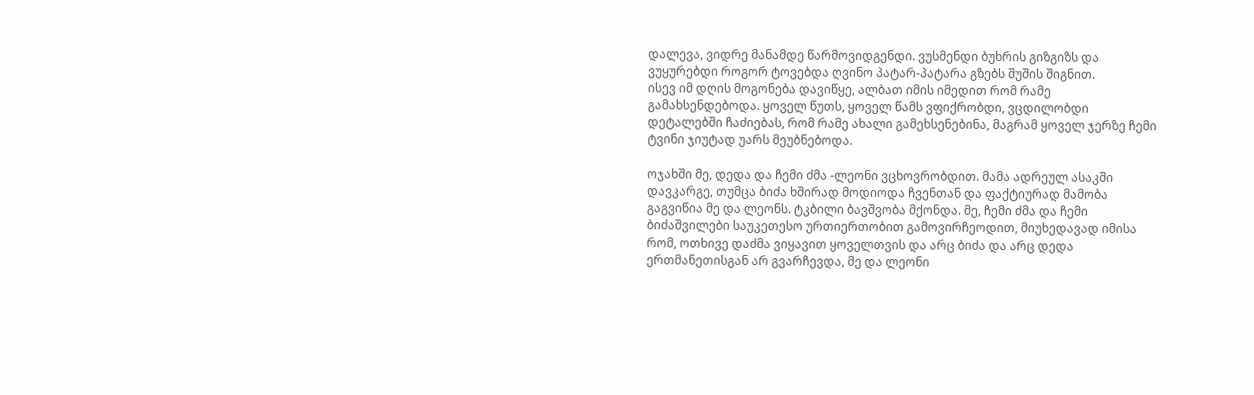დალევა, ვიდრე მანამდე წარმოვიდგენდი. ვუსმენდი ბუხრის გიზგიზს და
ვუყურებდი როგორ ტოვებდა ღვინო პატარ-პატარა გზებს შუშის შიგნით.
ისევ იმ დღის მოგონება დავიწყე, ალბათ იმის იმედით რომ რამე
გამახსენდებოდა. ყოველ წუთს, ყოველ წამს ვფიქრობდი, ვცდილობდი
დეტალებში ჩაძიებას, რომ რამე ახალი გამეხსენებინა, მაგრამ ყოველ ჯერზე ჩემი
ტვინი ჯიუტად უარს მეუბნებოდა.

ოჯახში მე, დედა და ჩემი ძმა -ლეონი ვცხოვრობდით. მამა ადრეულ ასაკში
დავკარგე, თუმცა ბიძა ხშირად მოდიოდა ჩვენთან და ფაქტიურად მამობა
გაგვიწია მე და ლეონს. ტკბილი ბავშვობა მქონდა. მე, ჩემი ძმა და ჩემი
ბიძაშვილები საუკეთესო ურთიერთობით გამოვირჩეოდით, მიუხედავად იმისა
რომ, ოთხივე დაძმა ვიყავით ყოველთვის და არც ბიძა და არც დედა
ერთმანეთისგან არ გვარჩევდა, მე და ლეონი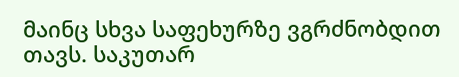მაინც სხვა საფეხურზე ვგრძნობდით
თავს. საკუთარ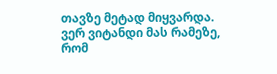თავზე მეტად მიყვარდა. ვერ ვიტანდი მას რამეზე, რომ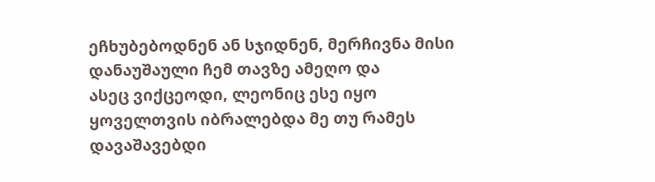ეჩხუბებოდნენ ან სჯიდნენ, მერჩივნა მისი დანაუშაული ჩემ თავზე ამეღო და
ასეც ვიქცეოდი, ლეონიც ესე იყო ყოველთვის იბრალებდა მე თუ რამეს
დავაშავებდი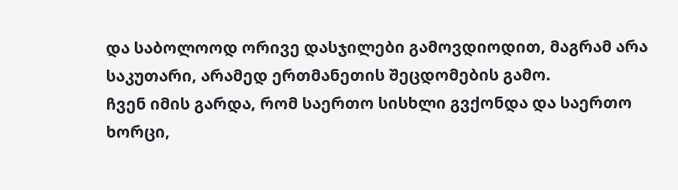და საბოლოოდ ორივე დასჯილები გამოვდიოდით, მაგრამ არა
საკუთარი, არამედ ერთმანეთის შეცდომების გამო.
ჩვენ იმის გარდა, რომ საერთო სისხლი გვქონდა და საერთო ხორცი,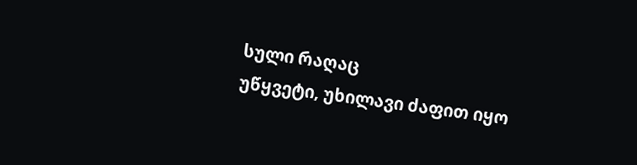სული რაღაც
უწყვეტი, უხილავი ძაფით იყო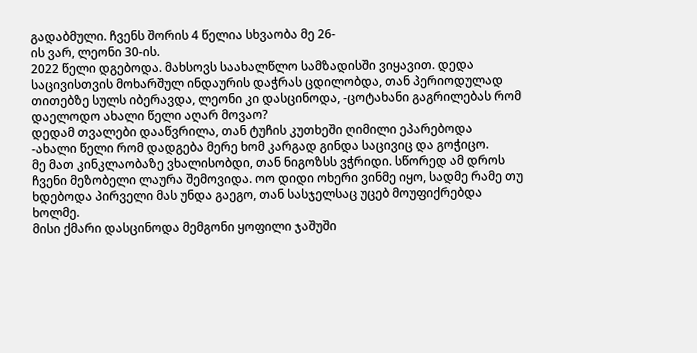გადაბმული. ჩვენს შორის 4 წელია სხვაობა მე 26-
ის ვარ, ლეონი 30-ის.
2022 წელი დგებოდა. მახსოვს საახალწლო სამზადისში ვიყავით. დედა
საცივისთვის მოხარშულ ინდაურის დაჭრას ცდილობდა, თან პერიოდულად
თითებზე სულს იბერავდა, ლეონი კი დასცინოდა, -ცოტახანი გაგრილებას რომ
დაელოდო ახალი წელი აღარ მოვაო?
დედამ თვალები დააწვრილა, თან ტუჩის კუთხეში ღიმილი ეპარებოდა
-ახალი წელი რომ დადგება მერე ხომ კარგად გინდა საცივიც და გოჭიცო.
მე მათ კინკლაობაზე ვხალისობდი, თან ნიგოზსს ვჭრიდი. სწორედ ამ დროს
ჩვენი მეზობელი ლაურა შემოვიდა. ოო დიდი ოხერი ვინმე იყო, სადმე რამე თუ
ხდებოდა პირველი მას უნდა გაეგო, თან სასჯელსაც უცებ მოუფიქრებდა ხოლმე.
მისი ქმარი დასცინოდა მემგონი ყოფილი ჯაშუში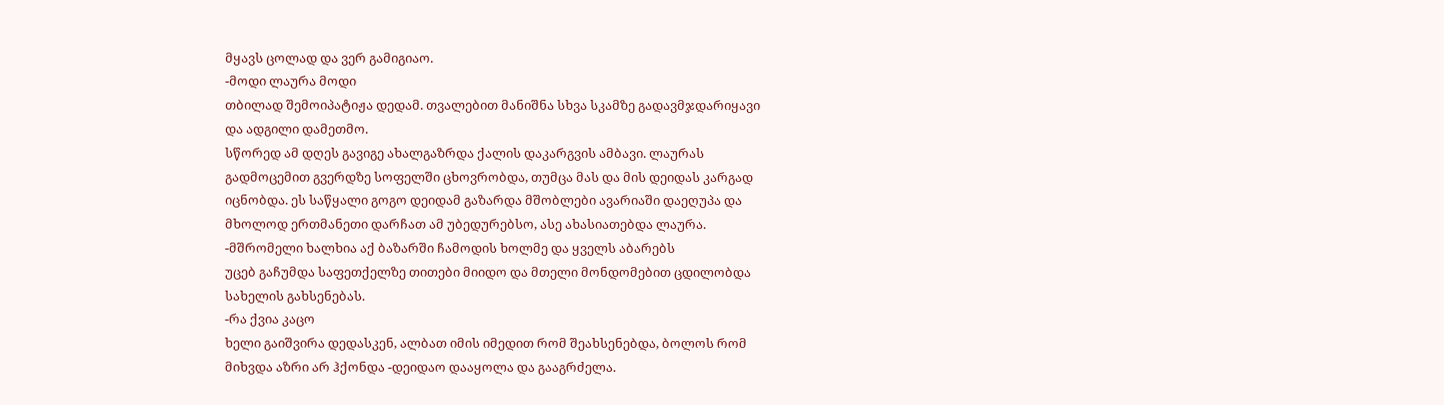მყავს ცოლად და ვერ გამიგიაო.
-მოდი ლაურა მოდი
თბილად შემოიპატიჟა დედამ. თვალებით მანიშნა სხვა სკამზე გადავმჯდარიყავი
და ადგილი დამეთმო.
სწორედ ამ დღეს გავიგე ახალგაზრდა ქალის დაკარგვის ამბავი. ლაურას
გადმოცემით გვერდზე სოფელში ცხოვრობდა, თუმცა მას და მის დეიდას კარგად
იცნობდა. ეს საწყალი გოგო დეიდამ გაზარდა მშობლები ავარიაში დაეღუპა და
მხოლოდ ერთმანეთი დარჩათ ამ უბედურებსო, ასე ახასიათებდა ლაურა.
-მშრომელი ხალხია აქ ბაზარში ჩამოდის ხოლმე და ყველს აბარებს
უცებ გაჩუმდა საფეთქელზე თითები მიიდო და მთელი მონდომებით ცდილობდა
სახელის გახსენებას.
-რა ქვია კაცო
ხელი გაიშვირა დედასკენ, ალბათ იმის იმედით რომ შეახსენებდა, ბოლოს რომ
მიხვდა აზრი არ ჰქონდა -დეიდაო დააყოლა და გააგრძელა.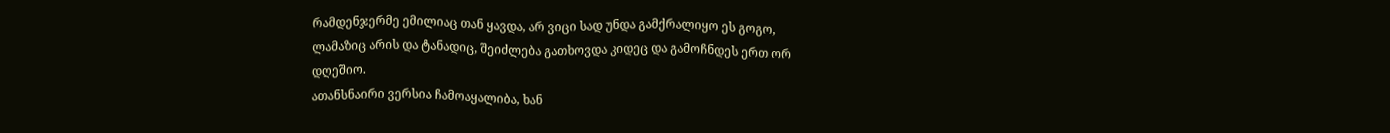რამდენჯერმე ემილიაც თან ყავდა, არ ვიცი სად უნდა გამქრალიყო ეს გოგო,
ლამაზიც არის და ტანადიც, შეიძლება გათხოვდა კიდეც და გამოჩნდეს ერთ ორ
დღეშიო.
ათანსნაირი ვერსია ჩამოაყალიბა, ხან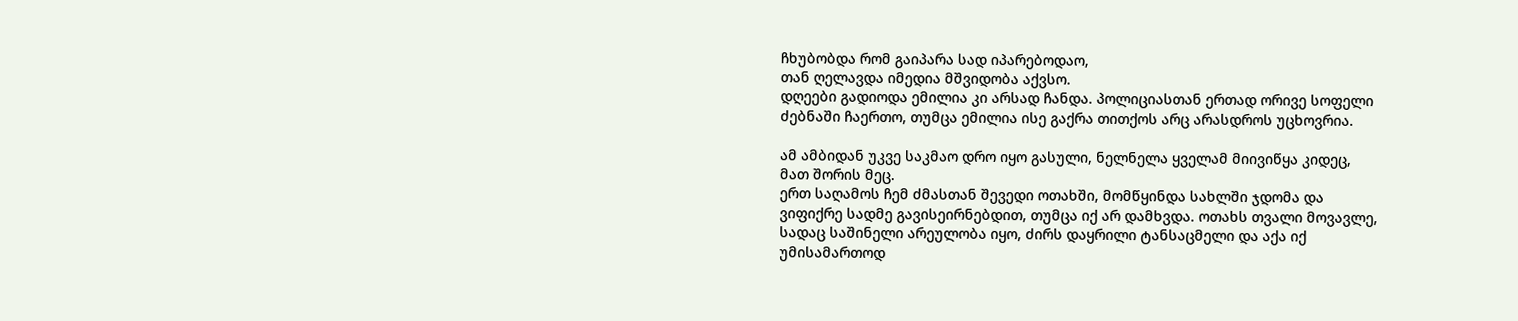ჩხუბობდა რომ გაიპარა სად იპარებოდაო,
თან ღელავდა იმედია მშვიდობა აქვსო.
დღეები გადიოდა ემილია კი არსად ჩანდა. პოლიციასთან ერთად ორივე სოფელი
ძებნაში ჩაერთო, თუმცა ემილია ისე გაქრა თითქოს არც არასდროს უცხოვრია.

ამ ამბიდან უკვე საკმაო დრო იყო გასული, ნელნელა ყველამ მიივიწყა კიდეც,
მათ შორის მეც.
ერთ საღამოს ჩემ ძმასთან შევედი ოთახში, მომწყინდა სახლში ჯდომა და
ვიფიქრე სადმე გავისეირნებდით, თუმცა იქ არ დამხვდა. ოთახს თვალი მოვავლე,
სადაც საშინელი არეულობა იყო, ძირს დაყრილი ტანსაცმელი და აქა იქ
უმისამართოდ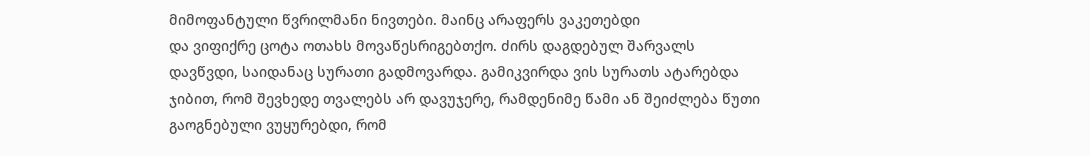მიმოფანტული წვრილმანი ნივთები. მაინც არაფერს ვაკეთებდი
და ვიფიქრე ცოტა ოთახს მოვაწესრიგებთქო. ძირს დაგდებულ შარვალს
დავწვდი, საიდანაც სურათი გადმოვარდა. გამიკვირდა ვის სურათს ატარებდა
ჯიბით, რომ შევხედე თვალებს არ დავუჯერე, რამდენიმე წამი ან შეიძლება წუთი
გაოგნებული ვუყურებდი, რომ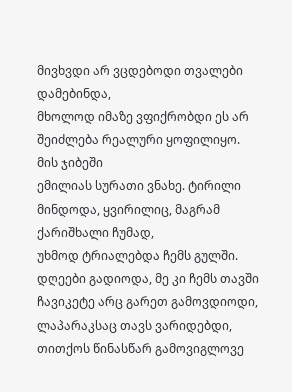მივხვდი არ ვცდებოდი თვალები დამებინდა,
მხოლოდ იმაზე ვფიქრობდი ეს არ შეიძლება რეალური ყოფილიყო. მის ჯიბეში
ემილიას სურათი ვნახე. ტირილი მინდოდა, ყვირილიც, მაგრამ ქარიშხალი ჩუმად,
უხმოდ ტრიალებდა ჩემს გულში.
დღეები გადიოდა, მე კი ჩემს თავში ჩავიკეტე არც გარეთ გამოვდიოდი,
ლაპარაკსაც თავს ვარიდებდი, თითქოს წინასწარ გამოვიგლოვე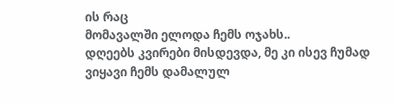ის რაც
მომავალში ელოდა ჩემს ოჯახს..
დღეებს კვირები მისდევდა, მე კი ისევ ჩუმად ვიყავი ჩემს დამალულ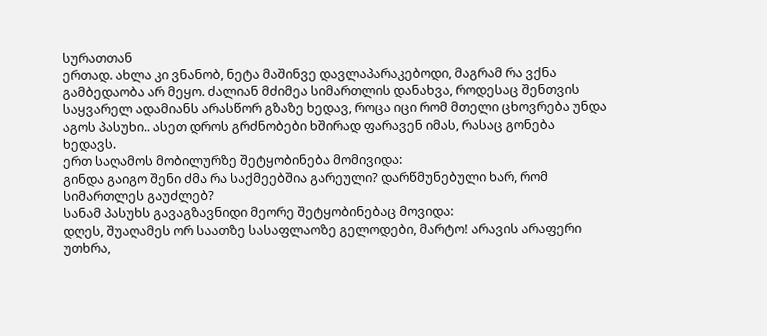სურათთან
ერთად. ახლა კი ვნანობ, ნეტა მაშინვე დავლაპარაკებოდი, მაგრამ რა ვქნა
გამბედაობა არ მეყო. ძალიან მძიმეა სიმართლის დანახვა, როდესაც შენთვის
საყვარელ ადამიანს არასწორ გზაზე ხედავ, როცა იცი რომ მთელი ცხოვრება უნდა
აგოს პასუხი.. ასეთ დროს გრძნობები ხშირად ფარავენ იმას, რასაც გონება
ხედავს.
ერთ საღამოს მობილურზე შეტყობინება მომივიდა:
გინდა გაიგო შენი ძმა რა საქმეებშია გარეული? დარწმუნებული ხარ, რომ
სიმართლეს გაუძლებ?
სანამ პასუხს გავაგზავნიდი მეორე შეტყობინებაც მოვიდა:
დღეს, შუაღამეს ორ საათზე სასაფლაოზე გელოდები, მარტო! არავის არაფერი
უთხრა,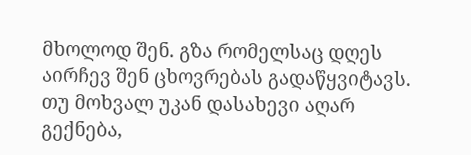მხოლოდ შენ. გზა რომელსაც დღეს აირჩევ შენ ცხოვრებას გადაწყვიტავს.
თუ მოხვალ უკან დასახევი აღარ გექნება,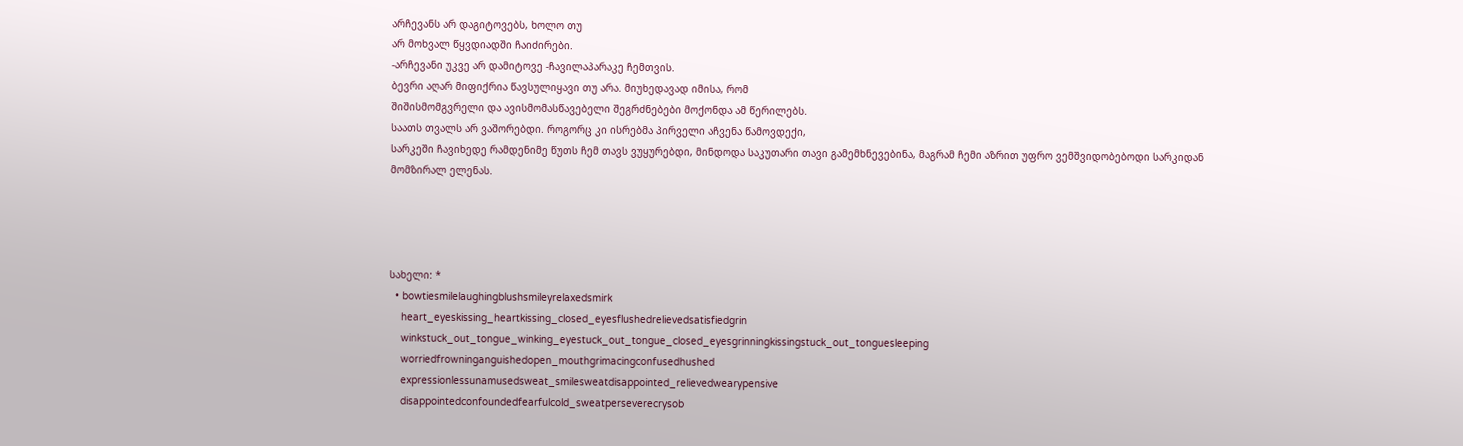არჩევანს არ დაგიტოვებს, ხოლო თუ
არ მოხვალ წყვდიადში ჩაიძირები.
-არჩევანი უკვე არ დამიტოვე -ჩავილაპარაკე ჩემთვის.
ბევრი აღარ მიფიქრია წავსულიყავი თუ არა. მიუხედავად იმისა, რომ
შიშისმომგვრელი და ავისმომასწავებელი შეგრძნებები მოქონდა ამ წერილებს.
საათს თვალს არ ვაშორებდი. როგორც კი ისრებმა პირველი აჩვენა წამოვდექი,
სარკეში ჩავიხედე რამდენიმე წუთს ჩემ თავს ვუყურებდი, მინდოდა საკუთარი თავი გამემხნევებინა, მაგრამ ჩემი აზრით უფრო ვემშვიდობებოდი სარკიდან
მომზირალ ელენას.




სახელი: *
  • bowtiesmilelaughingblushsmileyrelaxedsmirk
    heart_eyeskissing_heartkissing_closed_eyesflushedrelievedsatisfiedgrin
    winkstuck_out_tongue_winking_eyestuck_out_tongue_closed_eyesgrinningkissingstuck_out_tonguesleeping
    worriedfrowninganguishedopen_mouthgrimacingconfusedhushed
    expressionlessunamusedsweat_smilesweatdisappointed_relievedwearypensive
    disappointedconfoundedfearfulcold_sweatperseverecrysob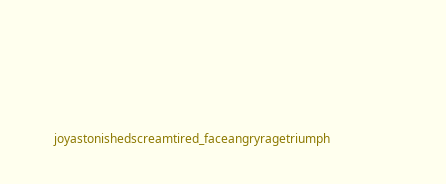joyastonishedscreamtired_faceangryragetriumph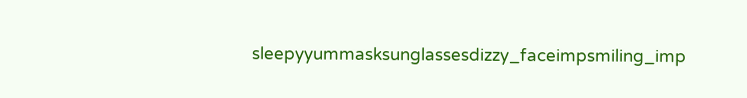sleepyyummasksunglassesdizzy_faceimpsmiling_imp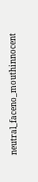neutral_faceno_mouthinnocent